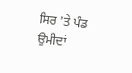ਸਿਰ 'ਤੇ ਪੰਡ ਉਮੀਦਾਂ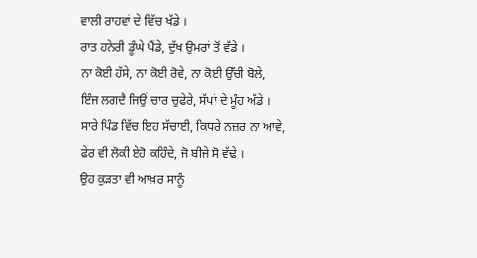ਵਾਲੀ ਰਾਹਵਾਂ ਦੇ ਵਿੱਚ ਖੱਡੇ ।
ਰਾਤ ਹਨੇਰੀ ਡੂੰਘੇ ਪੈਂਡੇ, ਦੁੱਖ ਉਮਰਾਂ ਤੋਂ ਵੱਡੇ ।
ਨਾ ਕੋਈ ਹੱਸੇ, ਨਾ ਕੋਈ ਰੋਵੇ, ਨਾ ਕੋਈ ਉੱਚੀ ਬੋਲੇ,
ਇੰਜ ਲਗਦੈ ਜਿਉਂ ਚਾਰ ਚੁਫੇਰੇ, ਸੱਪਾਂ ਦੇ ਮੂੰਹ ਅੱਡੇ ।
ਸਾਰੇ ਪਿੰਡ ਵਿੱਚ ਇਹ ਸੱਚਾਈ, ਕਿਧਰੇ ਨਜ਼ਰ ਨਾ ਆਵੇ,
ਫੇਰ ਵੀ ਲੋਕੀ ਏਹੋ ਕਹਿੰਦੇ, ਜੋ ਬੀਜੇ ਸੋ ਵੱਢੇ ।
ਉਹ ਕੁੜਤਾ ਵੀ ਆਖ਼ਰ ਸਾਨੂੰ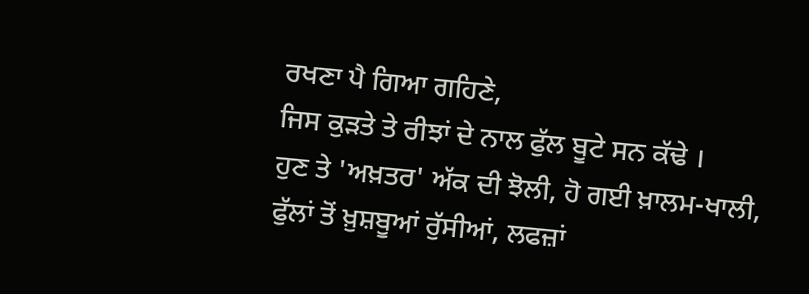ਰਖਣਾ ਪੈ ਗਿਆ ਗਹਿਣੇ,
ਜਿਸ ਕੁੜਤੇ ਤੇ ਰੀਝਾਂ ਦੇ ਨਾਲ ਫੁੱਲ ਬੂਟੇ ਸਨ ਕੱਢੇ ।
ਹੁਣ ਤੇ 'ਅਖ਼ਤਰ' ਅੱਕ ਦੀ ਝੋਲੀ, ਹੋ ਗਈ ਖ਼ਾਲਮ-ਖਾਲੀ,
ਫੁੱਲਾਂ ਤੋਂ ਖ਼ੁਸ਼ਬੂਆਂ ਰੁੱਸੀਆਂ, ਲਫਜ਼ਾਂ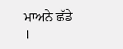ਮਾਅਨੇ ਛੱਡੇ ।